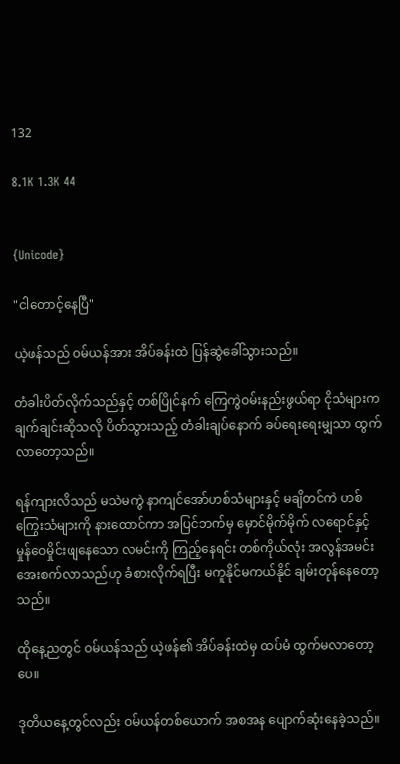132

8.1K 1.3K 44


{Unicode}

"ငါတောင့်နေပြီ"

ယဲ့ဖန်သည် ဝမ်ယန်အား အိပ်ခန်းထဲ ပြန်ဆွဲခေါ်သွားသည်။

တံခါးပိတ်လိုက်သည်နှင့် တစ်ပြိုင်နက် ကြေကွဲဝမ်းနည်းဖွယ်ရာ ငိုသံများက ချက်ချင်းဆိုသလို ပိတ်သွားသည့် တံခါးချပ်နောက် ခပ်ရေးရေးမျှသာ ထွက်လာတော့သည်။

ရန်ကျားလိသည် မသဲမကွဲ နာကျင်အော်ဟစ်သံများနှင့် မချိတင်ကဲ ဟစ်ကြွေးသံများကို နားထောင်ကာ အပြင်ဘက်မှ မှောင်မိုက်မိုက် လရောင်နှင့် မှုန်ဝေမှိုင်းဖျနေသော လမင်းကို ကြည့်နေရင်း တစ်ကိုယ်လုံး အလွန်အမင်း အေးစက်လာသည်ဟု ခံစားလိုက်ရပြီး မကူနိုင်မကယ်နိုင် ချမ်းတုန်နေတော့သည်။

ထိုနေ့ညတွင် ဝမ်ယန်သည် ယဲ့ဖန်၏ အိပ်ခန်းထဲမှ ထပ်မံ ထွက်မလာတော့ပေ။

ဒုတိယနေ့တွင်လည်း ဝမ်ယန်တစ်ယောက် အစအန ပျောက်ဆုံးနေခဲ့သည်။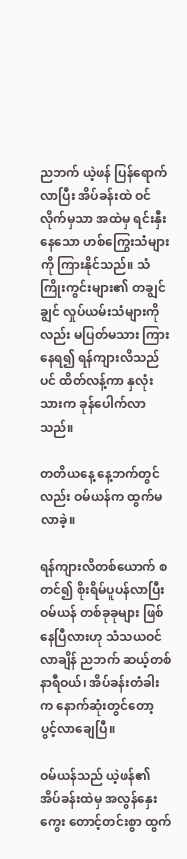ညဘက် ယဲ့ဖန် ပြန်ရောက်လာပြီး အိပ်ခန်းထဲ ဝင်လိုက်မှသာ အထဲမှ ရင်းနှီးနေသော ဟစ်ကြွေးသံများကို ကြားနိုင်သည်။ သံကြိုးကွင်းများ၏ တချွင်ချွင် လှုပ်ယမ်းသံများကိုလည်း မပြတ်မသား ကြားနေရ၍ ရန်ကျားလိသည်ပင် ထိတ်လန့်ကာ နှလုံးသားက ခုန်ပေါက်လာသည်။

တတိယနေ့ နေ့ဘက်တွင်လည်း ဝမ်ယန်က ထွက်မလာခဲ့။

ရန်ကျားလိတစ်ယောက် စတင်၍ စိုးရိမ်ပူပန်လာပြီး ဝမ်ယန် တစ်ခုခုများ ဖြစ်နေပြီလားဟု သံသယဝင်လာချိန် ညဘက် ဆယ့်တစ်နာရီဝယ်၊ အိပ်ခန်းတံခါးက နောက်ဆုံးတွင်တော့ ပွင့်လာချေပြီ။

ဝမ်ယန်သည် ယဲ့ဖန်၏ အိပ်ခန်းထဲမှ အလွန်နှေးကွေး တောင့်တင်းစွာ ထွက်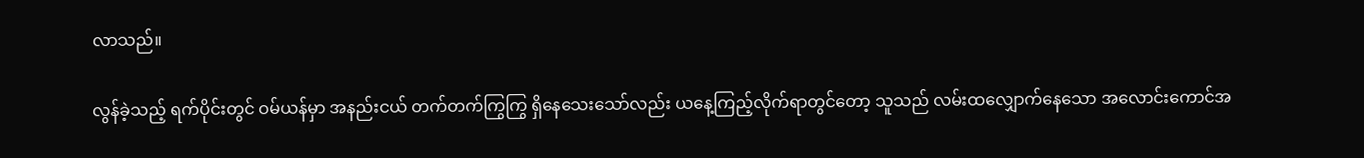လာသည်။

လွန်ခဲ့သည့် ရက်ပိုင်းတွင် ဝမ်ယန်မှာ အနည်းငယ် တက်တက်ကြွကြွ ရှိနေသေးသော်လည်း ယနေ့ကြည့်လိုက်ရာတွင်တော့ သူသည် လမ်းထလျှောက်နေသော အလောင်းကောင်အ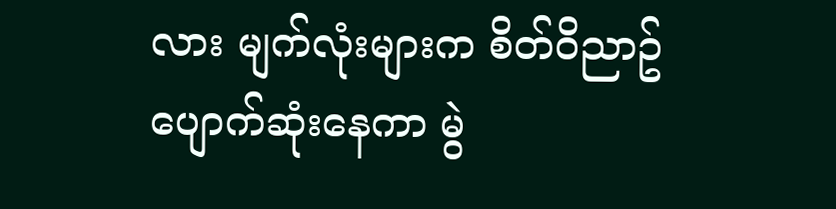လား မျက်လုံးများက စိတ်ဝိညာဥ် ပျောက်ဆုံးနေကာ မွဲ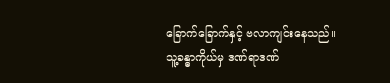ခြောက်ခြောက်နှင့် ဗလာကျင်းနေသည်။ သူ့ခန္ဓာကိုယ်မှ ဒဏ်ရာဒဏ်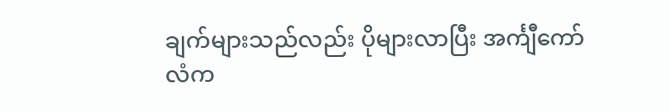ချက်များသည်လည်း ပိုများလာပြီး အင်္ကျီကော်လံက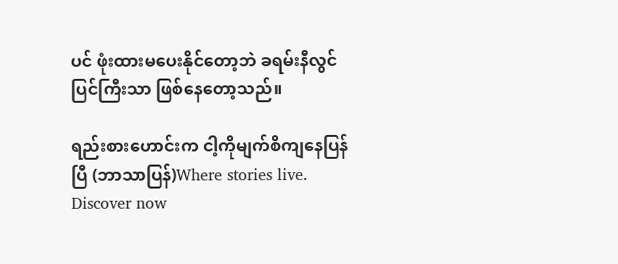ပင် ဖုံးထားမပေးနိုင်တော့ဘဲ ခရမ်းနီလွင်ပြင်ကြီးသာ ဖြစ်နေတော့သည်။

ရည်းစားဟောင်းက ငါ့ကိုမျက်စိကျနေပြန်ပြီ (ဘာသာပြန်)Where stories live. Discover now